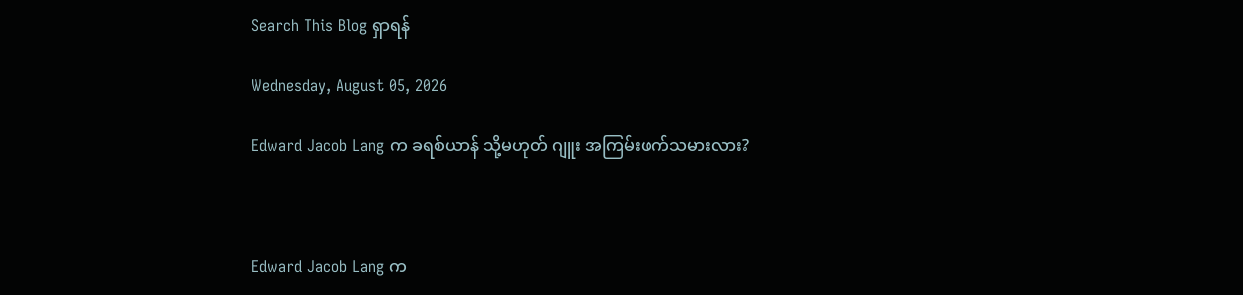Search This Blog ရှာရန်

Wednesday, August 05, 2026

Edward Jacob Lang က ခရစ်ယာန် သို့မဟုတ် ဂျူး အကြမ်းဖက်သမားလား?



Edward Jacob Lang က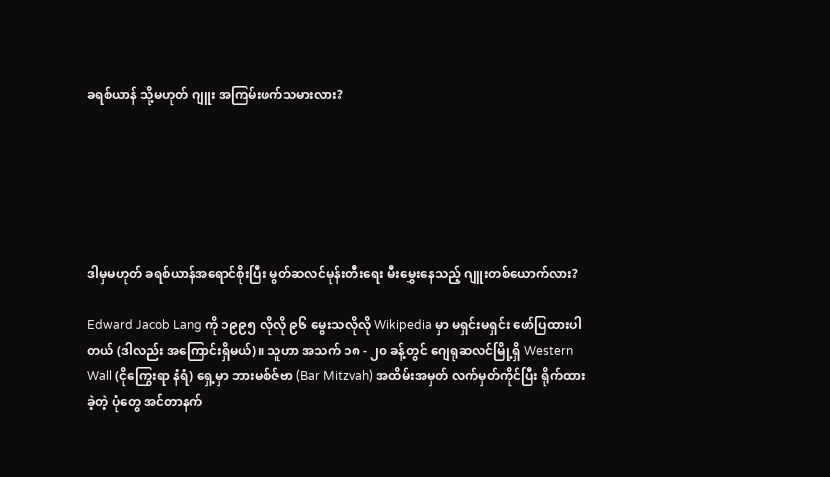ခရစ်ယာန် သို့မဟုတ် ဂျူး အကြမ်းဖက်သမားလား?






ဒါမှမဟုတ် ခရစ်ယာန်အရောင်စိုးပြီး မွတ်ဆလင်မုန်းတီးရေး မီးမွှေးနေသည့် ဂျူးတစ်ယောက်လား?

Edward Jacob Lang ကို ၁၉၉၅ လိုလို ၉၆ မွေးသလိုလို Wikipedia မှာ မရှင်းမရှင်း ဖော်ပြထားပါတယ် (ဒါလည်း အကြောင်းရှိမယ်)။ သူဟာ အသက် ၁၈ - ၂၀ ခန့်တွင် ဂျေရုဆလင်မြို့ရှိ Western Wall (ငိုကြွေးရာ နံရံ) ရှေ့မှာ ဘားမစ်ဇ်ဗာ (Bar Mitzvah) အထိမ်းအမှတ် လက်မှတ်ကိုင်ပြီး ရိုက်ထားခဲ့တဲ့ ပုံတွေ အင်တာနက်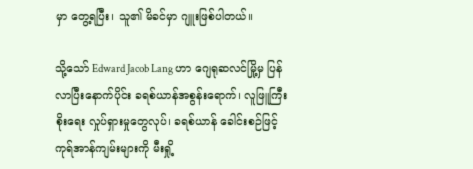မှာ တွေ့ရပြီး၊ သူ၏ မိခင်မှာ ဂျူးဖြစ်ပါတယ်။

သို့သော် Edward Jacob Lang ဟာ ဂျေရုဆလင်မြို့မှ ပြန်လာပြီးနောက်ပိုင်း ခရစ်ယာန်အစွန်းရောက်၊ လူဖြူကြီးစိုးရေး လှုပ်ရှားမှုတွေလုပ်၊ ခရစ်ယာန် ခေါင်းစဉ်ဖြင့် ကုရ်အာန်ကျမ်းများကို မီးရှို့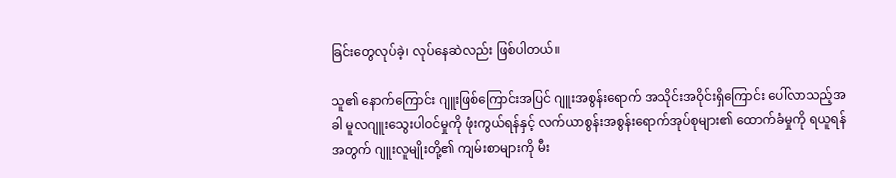ခြင်းတွေလုပ်ခဲ့၊ လုပ်နေဆဲလည်း ဖြစ်ပါတယ်။

သူ၏ နောက်ကြောင်း ဂျူးဖြစ်ကြောင်းအပြင် ဂျူးအစွန်းရောက် အသိုင်းအဝိုင်းရှိကြောင်း ပေါ်လာသည့်အခါ မူလဂျူးသွေးပါဝင်မှုကို ဖုံးကွယ်ရန်နှင့် လက်ယာစွန်းအစွန်းရောက်အုပ်စုများ၏ ထောက်ခံမှုကို ရယူရန်အတွက် ဂျူးလူမျိုးတို့၏ ကျမ်းစာများကို မီး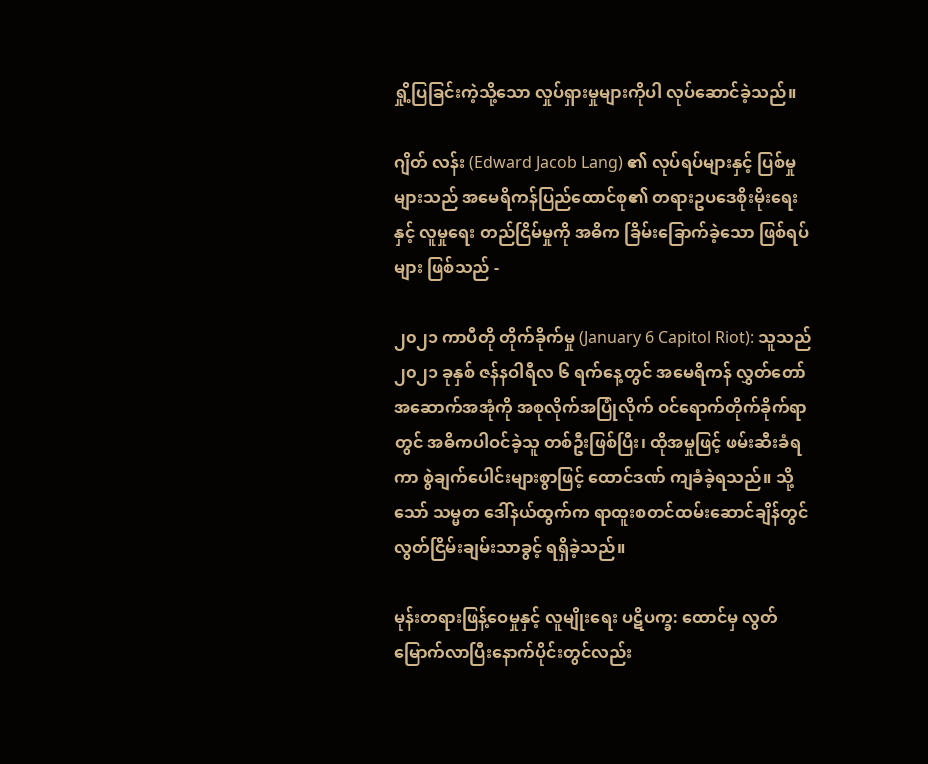ရှို့ပြခြင်းကဲ့သို့သော လှုပ်ရှားမှုများကိုပါ လုပ်ဆောင်ခဲ့သည်။

ဂျိတ် လန်း (Edward Jacob Lang) ၏ လုပ်ရပ်များနှင့် ပြစ်မှုများသည် အမေရိကန်ပြည်ထောင်စု၏ တရားဥပဒေစိုးမိုးရေးနှင့် လူမှုရေး တည်ငြိမ်မှုကို အဓိက ခြိမ်းခြောက်ခဲ့သော ဖြစ်ရပ်များ ဖြစ်သည် -

၂၀၂၁ ကာပီတို တိုက်ခိုက်မှု (January 6 Capitol Riot): သူသည် ၂၀၂၁ ခုနှစ် ဇန်နဝါရီလ ၆ ရက်နေ့တွင် အမေရိကန် လွှတ်တော်အဆောက်အအုံကို အစုလိုက်အပြုံလိုက် ဝင်ရောက်တိုက်ခိုက်ရာတွင် အဓိကပါဝင်ခဲ့သူ တစ်ဦးဖြစ်ပြီး၊ ထိုအမှုဖြင့် ဖမ်းဆီးခံရကာ စွဲချက်ပေါင်းများစွာဖြင့် ထောင်ဒဏ် ကျခံခဲ့ရသည်။ သို့သော် သမ္မတ ဒေါ်နယ်ထွက်က ရာထူးစတင်ထမ်းဆောင်ချိန်တွင် လွတ်ငြိမ်းချမ်းသာခွင့် ရရှိခဲ့သည်။

မုန်းတရားဖြန့်ဝေမှုနှင့် လူမျိုးရေး ပဋိပက္ခ: ထောင်မှ လွတ်မြောက်လာပြီးနောက်ပိုင်းတွင်လည်း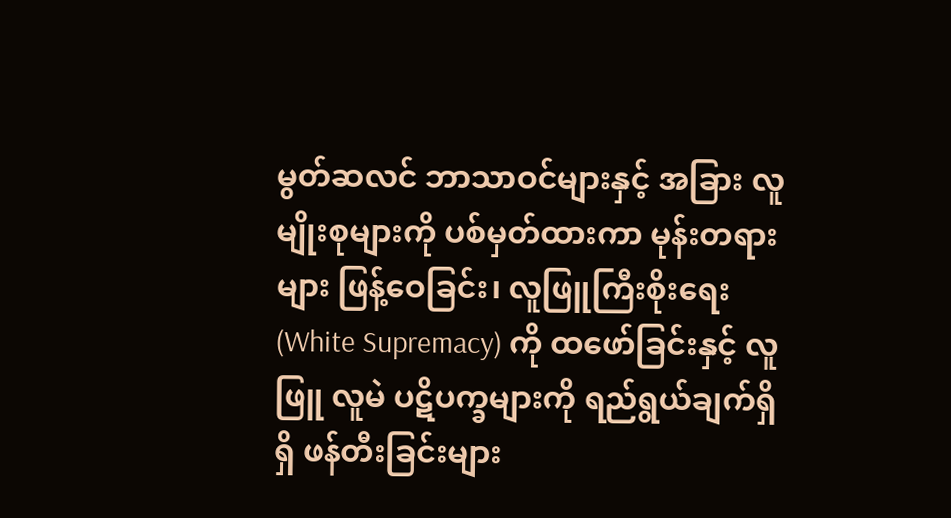မွတ်ဆလင် ဘာသာဝင်များနှင့် အခြား လူမျိုးစုများကို ပစ်မှတ်ထားကာ မုန်းတရားများ ဖြန့်ဝေခြင်း၊ လူဖြူကြီးစိုးရေး (White Supremacy) ကို ထဖော်ခြင်းနှင့် လူဖြူ လူမဲ ပဋိပက္ခများကို ရည်ရွယ်ချက်ရှိရှိ ဖန်တီးခြင်းများ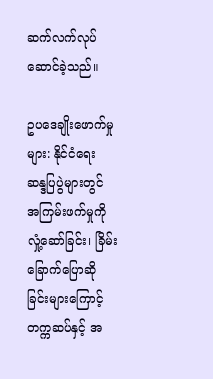ဆက်လက်လုပ်ဆောင်ခဲ့သည်။

ဥပဒေချိုးဖောက်မှုများ: နိုင်ငံရေး ဆန္ဒပြပွဲများတွင် အကြမ်းဖက်မှုကို လှုံ့ဆော်ခြင်း၊ ခြိမ်းခြောက်ပြောဆိုခြင်းများကြောင့် တက္ကဆပ်နှင့် အ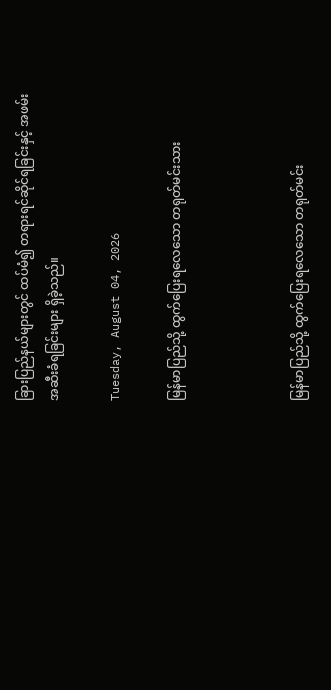ခြားပြည်နယ်များတွင် ထပ်မံ၍ တရားရင်ဆိုင်ရခြင်းနှင့် အဖမ်းအဆီးခံရခြင်းများ ရှိခဲ့သည်။

Tuesday, August 04, 2026

မြန်မာပြည်သို့ ထွက်ပြေးရလေသော တရုတ်မင်းသား



မြန်မာပြည်သို့ ထွက်ပြေးရလေသော တရုတ်မင်း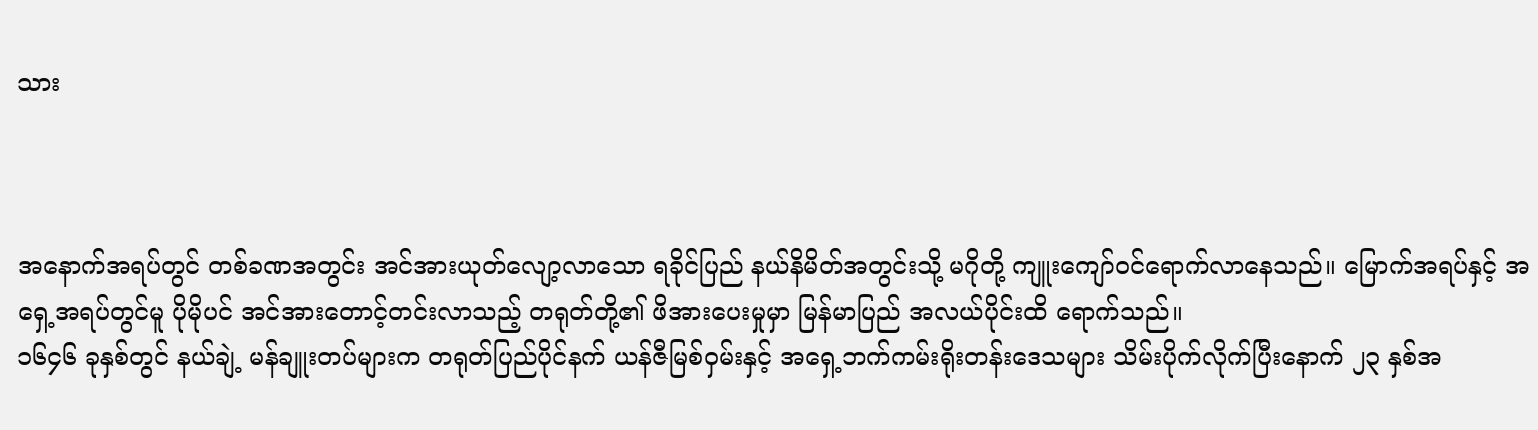သား



အနောက်အရပ်တွင် တစ်ခဏအတွင်း အင်အားယုတ်လျော့လာသော ရခိုင်ပြည် နယ်နိမိတ်အတွင်းသို့ မဂိုတို့ ကျူးကျော်ဝင်ရောက်လာနေသည်။ မြောက်အရပ်နှင့် အရှေ့အရပ်တွင်မူ ပိုမိုပင် အင်အားတောင့်တင်းလာသည့် တရုတ်တို့၏ ဖိအားပေးမှုမှာ မြန်မာပြည် အလယ်ပိုင်းထိ ရောက်သည်။
၁၆၄၆ ခုနှစ်တွင် နယ်ချဲ့ မန်ချူးတပ်များက တရုတ်ပြည်ပိုင်နက် ယန်ဇီမြစ်ဝှမ်းနှင့် အရှေ့ဘက်ကမ်းရိုးတန်းဒေသများ သိမ်းပိုက်လိုက်ပြီးနောက် ၂၃ နှစ်အ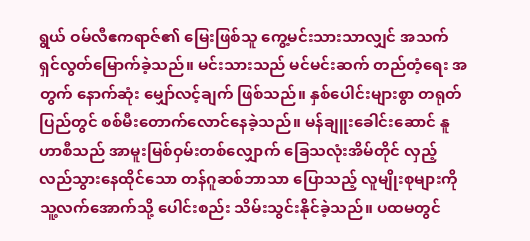ရွယ် ဝမ်လီဧကရာဇ်၏ မြေးဖြစ်သူ ကွေ့မင်းသားသာလျှင် အသက်ရှင်လွတ်မြောက်ခဲ့သည်။ မင်းသားသည် မင်မင်းဆက် တည်တံ့ရေး အတွက် နောက်ဆုံး မျှော်လင့်ချက် ဖြစ်သည်။ နှစ်ပေါင်းများစွာ တရုတ်ပြည်တွင် စစ်မီးတောက်လောင်နေခဲ့သည်။ မန်ချူးခေါင်းဆောင် နူဟာစီသည် အာမူးမြစ်ဝှမ်းတစ်လျှောက် ခြေသလုံးအိမ်တိုင် လှည့်လည်သွားနေထိုင်သော တန်ဂူဆစ်ဘာသာ ပြောသည့် လူမျိုးစုများကို သူ့လက်အောက်သို့ ပေါင်းစည်း သိမ်းသွင်းနိုင်ခဲ့သည်။ ပထမတွင်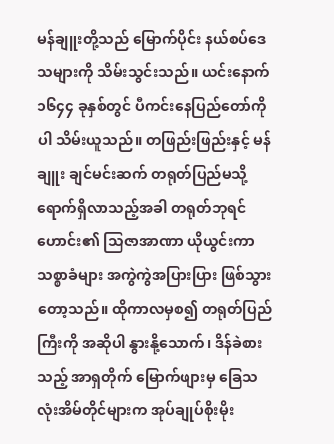မန်ချူးတို့သည် မြောက်ပိုင်း နယ်စပ်ဒေသများကို သိမ်းသွင်းသည်။ ယင်းနောက် ၁၆၄၄ ခုနှစ်တွင် ပီကင်းနေပြည်တော်ကိုပါ သိမ်းယူသည်။ တဖြည်းဖြည်းနှင့် မန်ချူး ချင်မင်းဆက် တရုတ်ပြည်မသို့ ရောက်ရှိလာသည့်အခါ တရုတ်ဘုရင်ဟောင်း၏ သြဇာအာဏာ ယိုယွင်းကာ သစ္စာခံများ အကွဲကွဲအပြားပြား ဖြစ်သွားတော့သည်။ ထိုကာလမှစ၍ တရုတ်ပြည်ကြီးကို အဆိုပါ နွားနို့သောက်၊ ဒိန်ခဲစားသည့် အာရှတိုက် မြောက်ဖျားမှ ခြေသလုံးအိမ်တိုင်များက အုပ်ချုပ်စိုးမိုး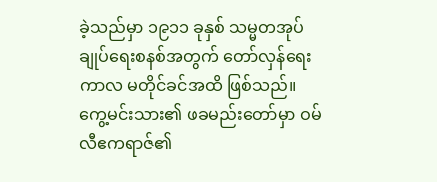ခဲ့သည်မှာ ၁၉၁၁ ခုနှစ် သမ္မတအုပ်ချုပ်ရေးစနစ်အတွက် တော်လှန်ရေးကာလ မတိုင်ခင်အထိ ဖြစ်သည်။
ကွေ့မင်းသား၏ ဖခမည်းတော်မှာ ဝမ်လီဧကရာဇ်၏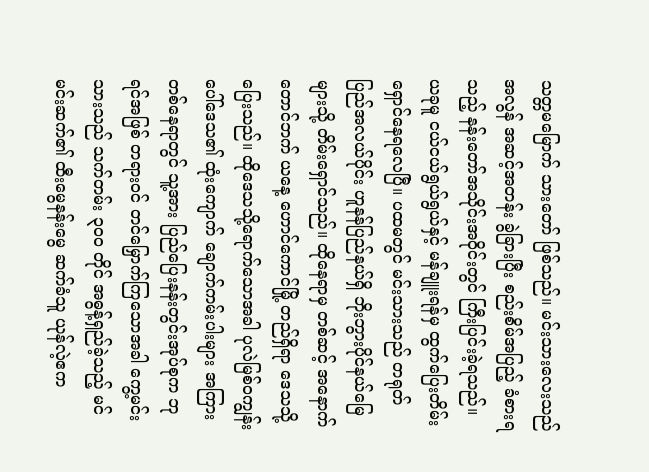သတ္တမမြောက် သားတော် ဖြစ်သည်။ မင်းသားလေးသည် အလွန် အဆင့်အတန်း ခွဲခြားပြီး စည်းစိမ်အပြည့် ခံစားရသည့် နန်းတော်အသိုင်းအဝိုင်းတွင် ကြီးပြင်းခဲ့ရသည်။ ယခုမူ ငယ်ငယ်ရွယ်ရွယ်နှင့် မန်ချူးရန်မှ ထွက်ပြေးတိမ်းရှောင်နေရလေပြီ။ ပထမတွင် မင်းသားသည် တရုတ်ပြည်အလယ်ပိုင်း ဟူနန်ပြည်နယ်ရှိ ဘိုးဘွားပိုင်နယ်မြေများသို့ တိမ်းရှောင်သည်။ ထိုနေရာမှ တစ်ဆင့် အနောက်တောင်ဘက် ယနေ့ ဟောင်ကောင်မြို့ တည်ရှိရာ ဒေသသို့ ပြေးသည်။ ထိုဒေသသို့ရောက်သောအခါ ပုလဲမြစ်ဝကျွန်းပေါ်ဒေသ၏ ထုံးကျောက် ချောက်ကမ်းပါးများ အကြား တစ်နေရာတွင် သူ့အား ပြည်ပြေးနန်းတွင်းအုပ်စုက ဘုရင်အဖြစ် တရားဝင် တင်မြှောက်ကြသောအခါ ကွေ့မင်းသားသည် သက်တမ်း ၃၀၀ တိုင် အဓွန့်ရှည်ခဲ့သည့် မင်မင်းဆက်၏ ထီးမွေနန်းမွေ ဆက်ခံသူ ယုန်လဲ့ဧက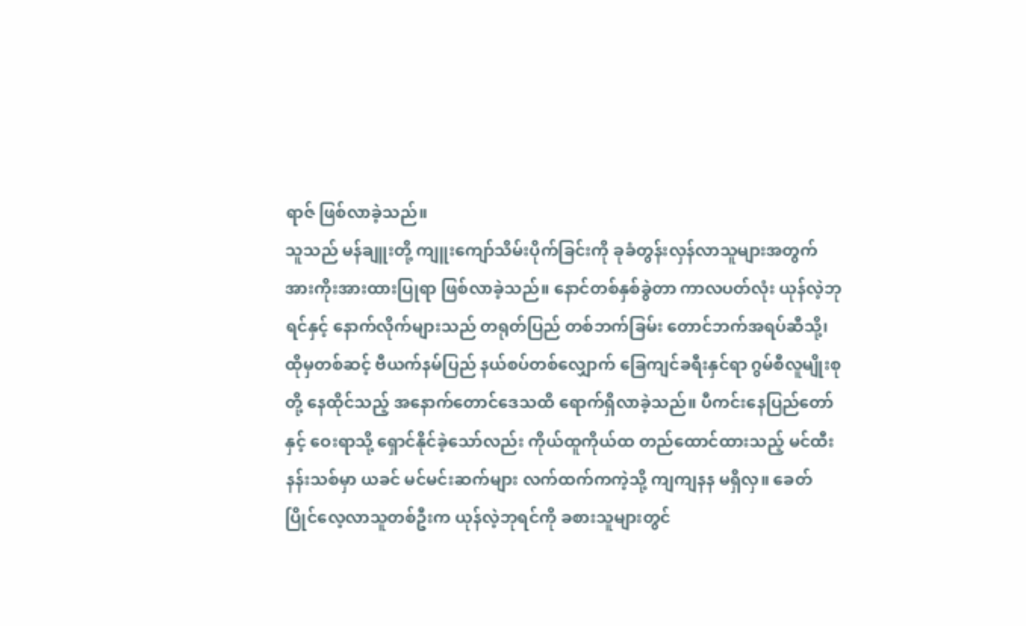ရာဇ် ဖြစ်လာခဲ့သည်။
သူသည် မန်ချူးတို့ ကျူးကျော်သိမ်းပိုက်ခြင်းကို ခုခံတွန်းလှန်လာသူများအတွက် အားကိုးအားထားပြုရာ ဖြစ်လာခဲ့သည်။ နောင်တစ်နှစ်ခွဲတာ ကာလပတ်လုံး ယုန်လဲ့ဘုရင်နှင့် နောက်လိုက်များသည် တရုတ်ပြည် တစ်ဘက်ခြမ်း တောင်ဘက်အရပ်ဆီသို့၊ ထိုမှတစ်ဆင့် ဗီယက်နမ်ပြည် နယ်စပ်တစ်လျှောက် ခြေကျင်ခရီးနှင်ရာ ဂွမ်စီလူမျိုးစုတို့ နေထိုင်သည့် အနောက်တောင်ဒေသထိ ရောက်ရှိလာခဲ့သည်။ ပီကင်းနေပြည်တော်နှင့် ဝေးရာသို့ ရှောင်နိုင်ခဲ့သော်လည်း ကိုယ်ထူကိုယ်ထ တည်ထောင်ထားသည့် မင်ထီးနန်းသစ်မှာ ယခင် မင်မင်းဆက်များ လက်ထက်ကကဲ့သို့ ကျကျနန မရှိလှ။ ခေတ်ပြိုင်လေ့လာသူတစ်ဦးက ယုန်လဲ့ဘုရင်ကို ခစားသူများတွင်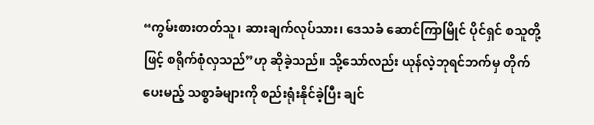“ကွမ်းစားတတ်သူ၊ ဆားချက်လုပ်သား၊ ဒေသခံ ဆောင်ကြာမြိုင် ပိုင်ရှင် စသူတို့ဖြင့် စရိုက်စုံလှသည်”ဟု ဆိုခဲ့သည်။ သို့သော်လည်း ယုန်လဲ့ဘုရင်ဘက်မှ တိုက်ပေးမည့် သစ္စာခံများကို စည်းရုံးနိုင်ခဲ့ပြီး ချင်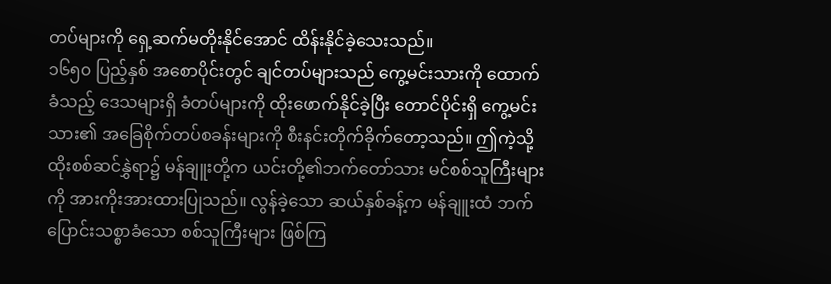တပ်များကို ရှေ့ဆက်မတိုးနိုင်အောင် ထိန်းနိုင်ခဲ့သေးသည်။
၁၆၅၀ ပြည့်နှစ် အစောပိုင်းတွင် ချင်တပ်များသည် ကွေ့မင်းသားကို ထောက်ခံသည့် ဒေသများရှိ ခံတပ်များကို ထိုးဖောက်နိုင်ခဲ့ပြီး တောင်ပိုင်းရှိ ကွေ့မင်းသား၏ အခြေစိုက်တပ်စခန်းများကို စီးနင်းတိုက်ခိုက်တော့သည်။ ဤကဲ့သို့ ထိုးစစ်ဆင်နွှဲရာ၌ မန်ချူးတို့က ယင်းတို့၏ဘက်တော်သား မင်စစ်သူကြီးများကို အားကိုးအားထားပြုသည်။ လွန်ခဲ့သော ဆယ်နှစ်ခန့်က မန်ချူးထံ ဘက်ပြောင်းသစ္စာခံသော စစ်သူကြီးများ ဖြစ်ကြ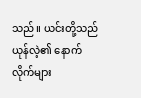သည်။ ယင်းတို့သည် ယုန်လဲ့၏ နောက်လိုက်များ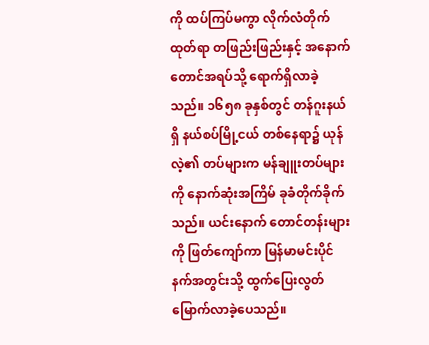ကို ထပ်ကြပ်မကွာ လိုက်လံတိုက်ထုတ်ရာ တဖြည်းဖြည်းနှင့် အနောက်တောင်အရပ်သို့ ရောက်ရှိလာခဲ့သည်။ ၁၆၅၈ ခုနှစ်တွင် တန်ဂူးနယ်ရှိ နယ်စပ်မြို့ငယ် တစ်နေရာ၌ ယုန်လဲ့၏ တပ်များက မန်ချူးတပ်များကို နောက်ဆုံးအကြိမ် ခုခံတိုက်ခိုက်သည်။ ယင်းနောက် တောင်တန်းများကို ဖြတ်ကျော်ကာ မြန်မာမင်းပိုင်နက်အတွင်းသို့ ထွက်ပြေးလွတ်မြောက်လာခဲ့ပေသည်။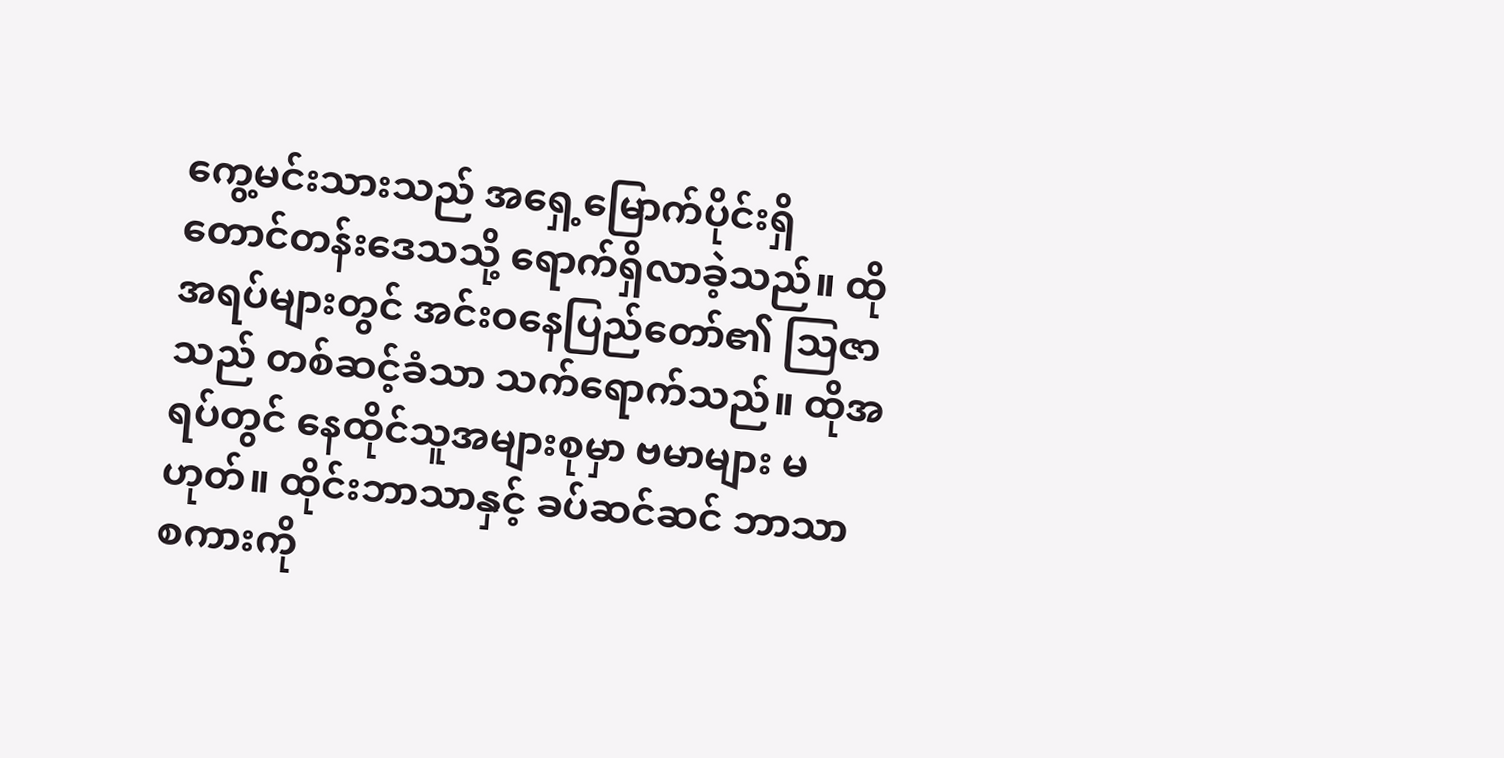ကွေ့မင်းသားသည် အရှေ့မြောက်ပိုင်းရှိ တောင်တန်းဒေသသို့ ရောက်ရှိလာခဲ့သည်။ ထိုအရပ်များတွင် အင်းဝနေပြည်တော်၏ သြဇာသည် တစ်ဆင့်ခံသာ သက်ရောက်သည်။ ထိုအရပ်တွင် နေထိုင်သူအများစုမှာ ဗမာများ မဟုတ်။ ထိုင်းဘာသာနှင့် ခပ်ဆင်ဆင် ဘာသာစကားကို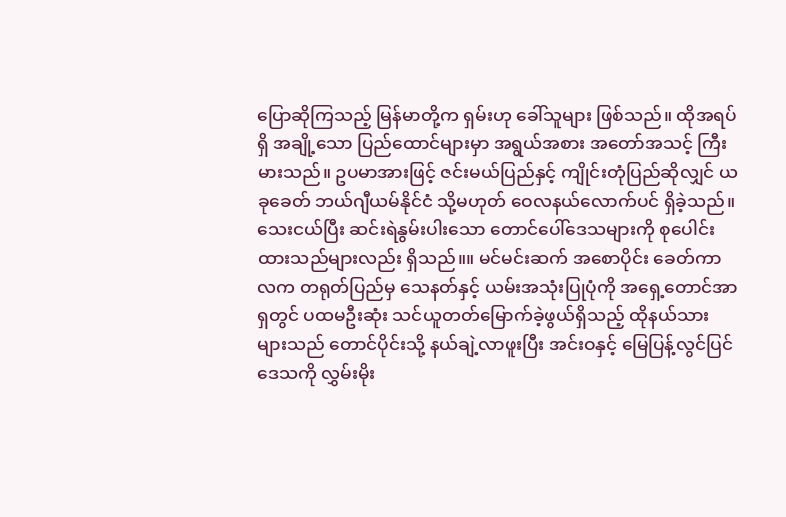ပြောဆိုကြသည့် မြန်မာတို့က ရှမ်းဟု ခေါ်သူများ ဖြစ်သည်။ ထိုအရပ်ရှိ အချို့သော ပြည်ထောင်များမှာ အရွယ်အစား အတော်အသင့် ကြီးမားသည်။ ဥပမာအားဖြင့် ဇင်းမယ်ပြည်နှင့် ကျိုင်းတုံပြည်ဆိုလျှင် ယခုခေတ် ဘယ်ဂျီယမ်နိုင်ငံ သို့မဟုတ် ဝေလနယ်လောက်ပင် ရှိခဲ့သည်။ သေးငယ်ပြီး ဆင်းရဲနွမ်းပါးသော တောင်ပေါ်ဒေသများကို စုပေါင်းထားသည်များလည်း ရှိသည်။။ မင်မင်းဆက် အစောပိုင်း ခေတ်ကာလက တရုတ်ပြည်မှ သေနတ်နှင့် ယမ်းအသုံးပြုပုံကို အရှေ့တောင်အာရှတွင် ပထမဦးဆုံး သင်ယူတတ်မြောက်ခဲ့ဖွယ်ရှိသည့် ထိုနယ်သားများသည် တောင်ပိုင်းသို့ နယ်ချဲ့လာဖူးပြီး အင်းဝနှင့် မြေပြန့်လွင်ပြင်ဒေသကို လွှမ်းမိုး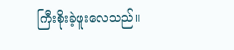ကြီးစိုးခဲ့ဖူးလေသည်။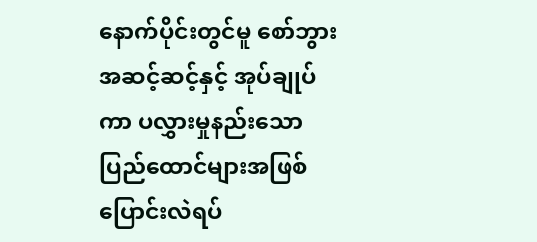နောက်ပိုင်းတွင်မူ စော်ဘွား အဆင့်ဆင့်နှင့် အုပ်ချုပ်ကာ ပလွှားမှုနည်းသော ပြည်ထောင်များအဖြစ် ပြောင်းလဲရပ်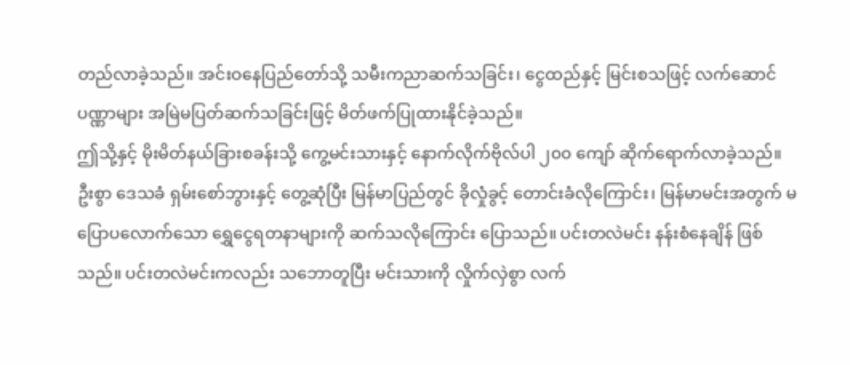တည်လာခဲ့သည်။ အင်းဝနေပြည်တော်သို့ သမီးကညာဆက်သခြင်း၊ ငွေထည်နှင့် မြင်းစသဖြင့် လက်ဆောင်ပဏ္ဏာများ အမြဲမပြတ်ဆက်သခြင်းဖြင့် မိတ်ဖက်ပြုထားနိုင်ခဲ့သည်။
ဤသို့နှင့် မိုးမိတ်နယ်ခြားစခန်းသို့ ကွေ့မင်းသားနှင့် နောက်လိုက်ဗိုလ်ပါ ၂၀၀ ကျော် ဆိုက်ရောက်လာခဲ့သည်။ ဦးစွာ ဒေသခံ ရှမ်းစော်ဘွားနှင့် တွေ့ဆုံပြီး မြန်မာပြည်တွင် ခိုလှုံခွင့် တောင်းခံလိုကြောင်း၊ မြန်မာမင်းအတွက် မပြောပလောက်သော ရွှေငွေရတနာများကို ဆက်သလိုကြောင်း ပြောသည်။ ပင်းတလဲမင်း နန်းစံနေချိန် ဖြစ်သည်။ ပင်းတလဲမင်းကလည်း သဘောတူပြီး မင်းသားကို လှိုက်လှဲစွာ လက်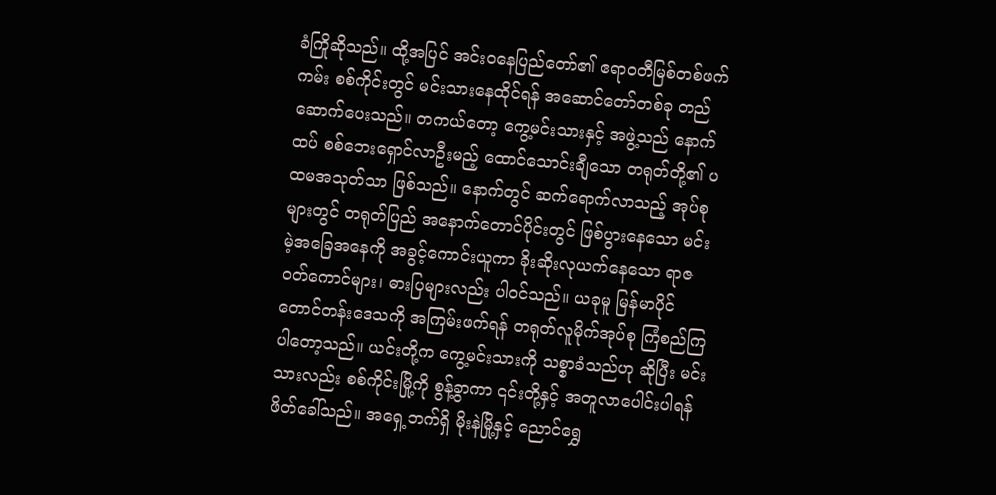ခံကြိုဆိုသည်။ ထို့အပြင် အင်းဝနေပြည်တော်၏ ဧရာဝတီမြစ်တစ်ဖက်ကမ်း စစ်ကိုင်းတွင် မင်းသားနေထိုင်ရန် အဆောင်တော်တစ်ခု တည်ဆောက်ပေးသည်။ တကယ်တော့ ကွေ့မင်းသားနှင့် အဖွဲ့သည် နောက်ထပ် စစ်ဘေးရှောင်လာဦးမည့် ထောင်သောင်းချီသော တရုတ်တို့၏ ပထမအသုတ်သာ ဖြစ်သည်။ နောက်တွင် ဆက်ရောက်လာသည့် အုပ်စုများတွင် တရုတ်ပြည် အနောက်တောင်ပိုင်းတွင် ဖြစ်ပွားနေသော မင်းမဲ့အခြေအနေကို အခွင့်ကောင်းယူကာ ခိုးဆိုးလုယက်နေသော ရာဇဝတ်ကောင်များ၊ ဓားပြများလည်း ပါဝင်သည်။ ယခုမူ မြန်မာပိုင် တောင်တန်းဒေသကို အကြမ်းဖက်ရန် တရုတ်လူမိုက်အုပ်စု ကြံစည်ကြပါတော့သည်။ ယင်းတို့က ကွေ့မင်းသားကို သစ္စာခံသည်ဟု ဆိုပြီး မင်းသားလည်း စစ်ကိုင်းမြို့ကို စွန့်ခွာကာ ၎င်းတို့နှင့် အတူလာပေါင်းပါရန် ဖိတ်ခေါ်သည်။ အရှေ့ဘက်ရှိ မိုးနဲမြို့နှင့် ညောင်ရွှေ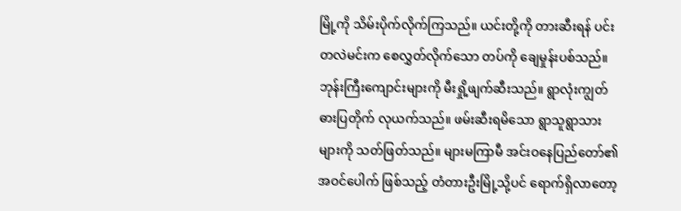မြို့ကို သိမ်းပိုက်လိုက်ကြသည်။ ယင်းတို့ကို တားဆီးရန် ပင်းတလဲမင်းက စေလွှတ်လိုက်သော တပ်ကို ချေမှုန်းပစ်သည်။ ဘုန်းကြီးကျောင်းများကို မီးရှို့ဖျက်ဆီးသည်။ ရွာလုံးကျွတ် ဓားပြတိုက် လုယက်သည်။ ဖမ်းဆီးရမိသော ရွာသူရွာသားများကို သတ်ဖြတ်သည်။ များမကြာမီ အင်းဝနေပြည်တော်၏ အဝင်ပေါက် ဖြစ်သည့် တံတားဦးမြို့သို့ပင် ရောက်ရှိလာတော့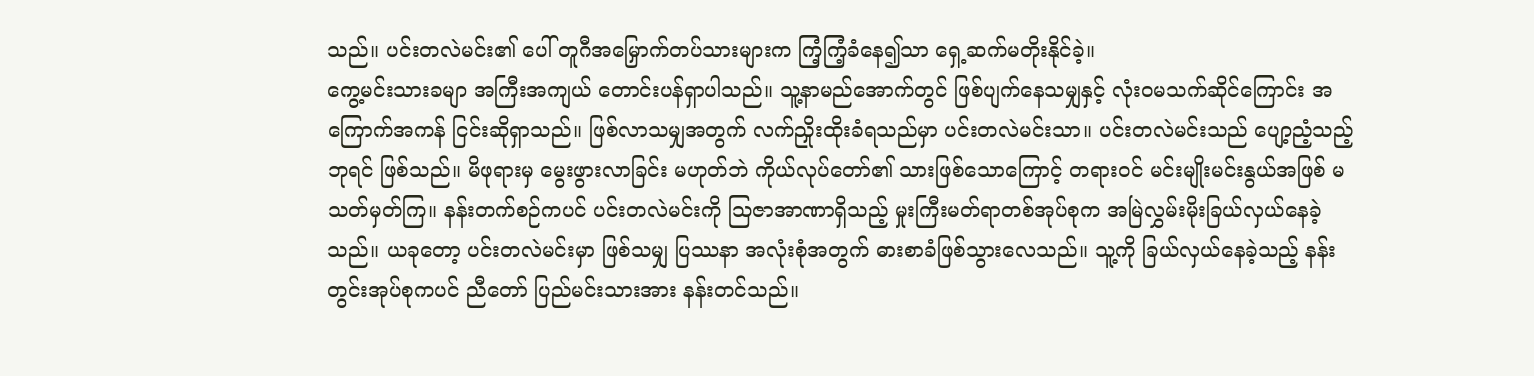သည်။ ပင်းတလဲမင်း၏ ပေါ် တူဂီအမြှောက်တပ်သားများက ကြံ့ကြံ့ခံနေ၍သာ ရှေ့ဆက်မတိုးနိုင်ခဲ့။
ကွေ့မင်းသားခမျာ အကြီးအကျယ် တောင်းပန်ရှာပါသည်။ သူ့နာမည်အောက်တွင် ဖြစ်ပျက်နေသမျှနှင့် လုံးဝမသက်ဆိုင်ကြောင်း အကြောက်အကန် ငြင်းဆိုရှာသည်။ ဖြစ်လာသမျှအတွက် လက်ညှိုးထိုးခံရသည်မှာ ပင်းတလဲမင်းသာ။ ပင်းတလဲမင်းသည် ပျော့ညံ့သည့် ဘုရင် ဖြစ်သည်။ မိဖုရားမှ မွေးဖွားလာခြင်း မဟုတ်ဘဲ ကိုယ်လုပ်တော်၏ သားဖြစ်သောကြောင့် တရားဝင် မင်းမျိုးမင်းနွယ်အဖြစ် မသတ်မှတ်ကြ။ နန်းတက်စဉ်ကပင် ပင်းတလဲမင်းကို သြဇာအာဏာရှိသည့် မှုးကြီးမတ်ရာတစ်အုပ်စုက အမြဲလွှမ်းမိုးခြယ်လှယ်နေခဲ့သည်။ ယခုတော့ ပင်းတလဲမင်းမှာ ဖြစ်သမျှ ပြဿနာ အလုံးစုံအတွက် ဓားစာခံဖြစ်သွားလေသည်။ သူ့ကို ခြယ်လှယ်နေခဲ့သည့် နန်းတွင်းအုပ်စုကပင် ညီတော် ပြည်မင်းသားအား နန်းတင်သည်။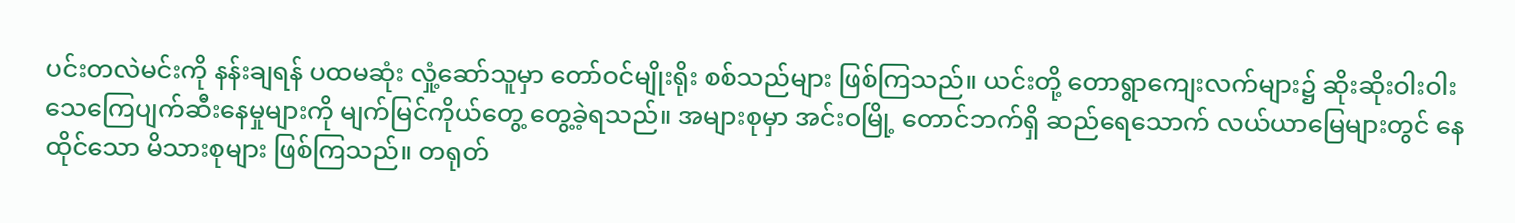ပင်းတလဲမင်းကို နန်းချရန် ပထမဆုံး လှုံ့ဆော်သူမှာ တော်ဝင်မျိုးရိုး စစ်သည်များ ဖြစ်ကြသည်။ ယင်းတို့ တောရွာကျေးလက်များ၌ ဆိုးဆိုးဝါးဝါး သေကြေပျက်ဆီးနေမှုများကို မျက်မြင်ကိုယ်တွေ့ တွေ့ခဲ့ရသည်။ အများစုမှာ အင်းဝမြို့ တောင်ဘက်ရှိ ဆည်ရေသောက် လယ်ယာမြေများတွင် နေထိုင်သော မိသားစုများ ဖြစ်ကြသည်။ တရုတ်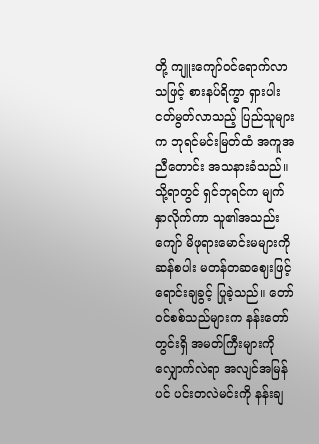တို့ ကျူးကျော်ဝင်ရောက်လာသဖြင့် စားနပ်ရိက္ခာ ရှားပါးငတ်မွတ်လာသည့် ပြည်သူများက ဘုရင်မင်းမြတ်ထံ အကူအညီတောင်း အသနားခံသည်။ သို့ရာတွင် ရှင်ဘုရင်က မျက်နှာလိုက်ကာ သူ၏အသည်းကျော် မိဖုရားမောင်းမများကို ဆန်စပါး မတန်တဆဈေးဖြင့် ရောင်းချခွင့် ပြုခဲ့သည်။ တော်ဝင်စစ်သည်များက နန်းတော်တွင်းရှိ အမတ်ကြီးများကို လျှောက်လဲရာ အလျင်အမြန်ပင် ပင်းတလဲမင်းကို နန်းချ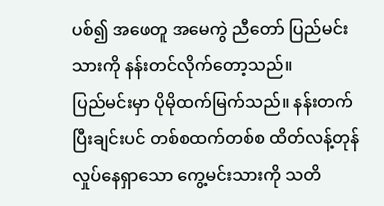ပစ်၍ အဖေတူ အမေကွဲ ညီတော် ပြည်မင်းသားကို နန်းတင်လိုက်တော့သည်။
ပြည်မင်းမှာ ပိုမိုထက်မြက်သည်။ နန်းတက်ပြီးချင်းပင် တစ်စထက်တစ်စ ထိတ်လန့်တုန်လှုပ်နေရှာသော ကွေ့မင်းသားကို သတိ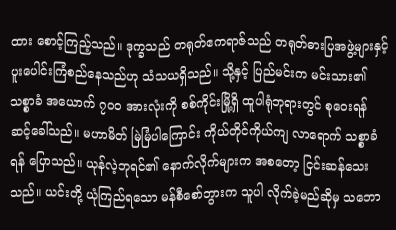ထား စောင့်ကြည့်သည်။ ဒုက္ခသည် တရုတ်ဧကရာဇ်သည် တရုတ်ဓားပြအဖွဲ့များနှင့် ပူးပေါင်းကြံစည်နေသည်ဟု သံသယရှိသည်။ သို့နှင့် ပြည်မင်းက မင်းသား၏သစ္စာခံ အယောက် ၇၀၀ အားလုံးကို စစ်ကိုင်းမြို့ရှိ ထူပါရုံဘုရားတွင် စုဝေးရန် ဆင့်ခေါ်သည်။ မဟာမိတ် မြဲမြံပါကြောင်း ကိုယ်တိုင်ကိုယ်ကျ လာရောက် သစ္စာခံရန် ပြောသည်။ ယုန်လဲ့ဘုရင်၏ နောက်လိုက်များက အစတော့ ငြင်းဆန်သေးသည်။ ယင်းတို့ ယုံကြည်ရသော မန်စီစော်ဘွားက သူပါ လိုက်ခဲ့မည်ဆိုမှ သဘော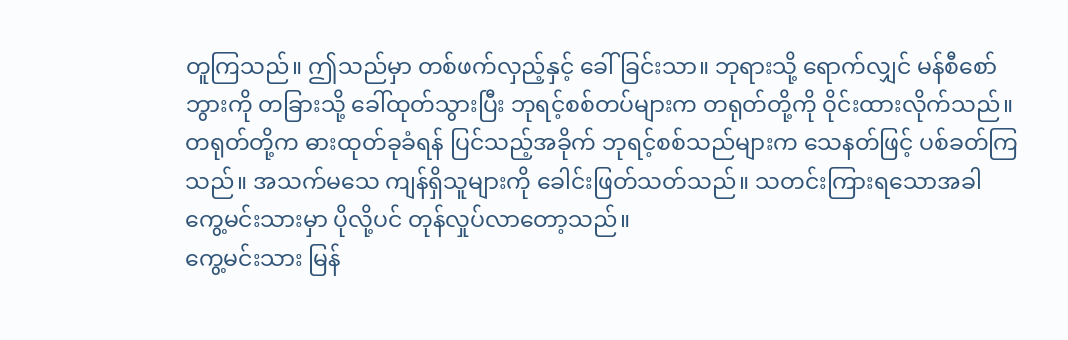တူကြသည်။ ဤသည်မှာ တစ်ဖက်လှည့်နှင့် ခေါ်ခြင်းသာ။ ဘုရားသို့ ရောက်လျှင် မန်စီစော်ဘွားကို တခြားသို့ ခေါ်ထုတ်သွားပြီး ဘုရင့်စစ်တပ်များက တရုတ်တို့ကို ဝိုင်းထားလိုက်သည်။ တရုတ်တို့က ဓားထုတ်ခုခံရန် ပြင်သည့်အခိုက် ဘုရင့်စစ်သည်များက သေနတ်ဖြင့် ပစ်ခတ်ကြသည်။ အသက်မသေ ကျန်ရှိသူများကို ခေါင်းဖြတ်သတ်သည်။ သတင်းကြားရသောအခါ ကွေ့မင်းသားမှာ ပိုလို့ပင် တုန်လှုပ်လာတော့သည်။
ကွေ့မင်းသား မြန်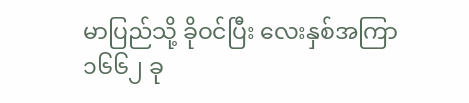မာပြည်သို့ ခိုဝင်ပြီး လေးနှစ်အကြာ ၁၆၆၂ ခု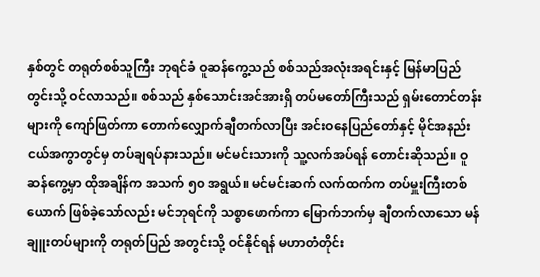နှစ်တွင် တရုတ်စစ်သူကြီး ဘုရင်ခံ ဝူဆန်ကွေ့သည် စစ်သည်အလုံးအရင်းနှင့် မြန်မာပြည်တွင်းသို့ ဝင်လာသည်။ စစ်သည် နှစ်သောင်းအင်အားရှိ တပ်မတော်ကြီးသည် ရှမ်းတောင်တန်းများကို ကျော်ဖြတ်ကာ တောက်လျှောက်ချီတက်လာပြီး အင်းဝနေပြည်တော်နှင့် မိုင်အနည်းငယ်အကွာတွင်မှ တပ်ချရပ်နားသည်။ မင်မင်းသားကို သူ့လက်အပ်ရန် တောင်းဆိုသည်။ ဝူဆန်ကွေ့မှာ ထိုအချိန်က အသက် ၅၀ အရွယ်။ မင်မင်းဆက် လက်ထက်က တပ်မှူးကြီးတစ်ယောက် ဖြစ်ခဲ့သော်လည်း မင်ဘုရင်ကို သစ္စာဖောက်ကာ မြောက်ဘက်မှ ချီတက်လာသော မန်ချူးတပ်များကို တရုတ်ပြည် အတွင်းသို့ ဝင်နိုင်ရန် မဟာတံတိုင်း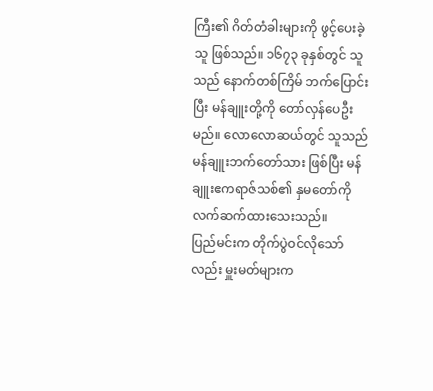ကြီး၏ ဂိတ်တံခါးများကို ဖွင့်ပေးခဲ့သူ ဖြစ်သည်။ ၁၆၇၃ ခုနှစ်တွင် သူသည် နောက်တစ်ကြိမ် ဘက်ပြောင်းပြီး မန်ချူးတို့ကို တော်လှန်ပေဦးမည်။ လောလောဆယ်တွင် သူသည် မန်ချူးဘက်တော်သား ဖြစ်ပြီး မန်ချူးဧကရာဇ်သစ်၏ နှမတော်ကို လက်ဆက်ထားသေးသည်။
ပြည်မင်းက တိုက်ပွဲဝင်လိုသော်လည်း မှူးမတ်များက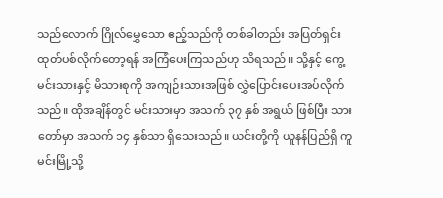သည်လောက် ဂြိုလ်မွှေသော ဧည့်သည်ကို တစ်ခါတည်း အပြတ်ရှင်းထုတ်ပစ်လိုက်တော့ရန် အကြံပေးကြသည်ဟု သိရသည်။ သို့နှင့် ကွေ့မင်းသားနှင့် မိသားစုကို အကျဉ်းသားအဖြစ် လွှဲပြောင်းပေးအပ်လိုက်သည်။ ထိုအချိန်တွင် မင်းသားမှာ အသက် ၃၇ နှစ် အရွယ် ဖြစ်ပြီး သားတော်မှာ အသက် ၁၄ နှစ်သာ ရှိသေးသည်။ ယင်းတို့ကို ယူနန်ပြည်ရှိ ကူမင်းမြို့သို့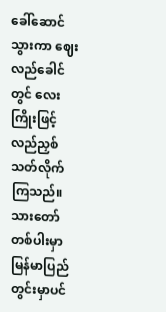ခေါ်ဆောင်သွားကာ ဈေးလည်ခေါင်တွင် လေးကြိုးဖြင့် လည်ညှစ်သတ်လိုက်ကြသည်။ သားတော်တစ်ပါးမှာ မြန်မာပြည်တွင်းမှာပင်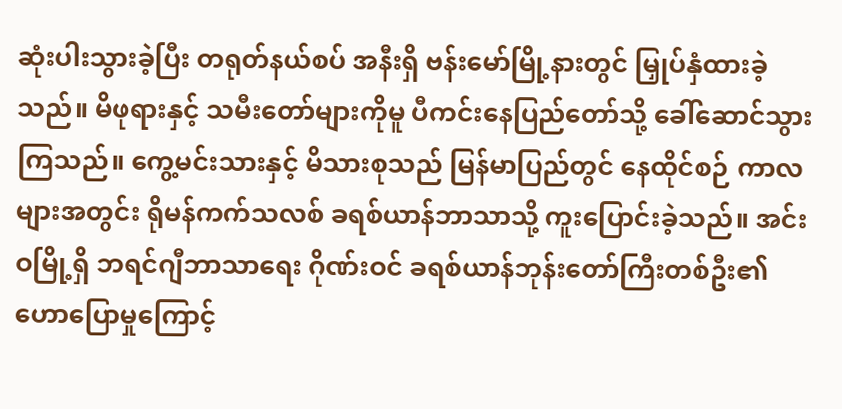ဆုံးပါးသွားခဲ့ပြီး တရုတ်နယ်စပ် အနီးရှိ ဗန်းမော်မြို့နားတွင် မြှုပ်နှံထားခဲ့သည်။ မိဖုရားနှင့် သမီးတော်များကိုမူ ပီကင်းနေပြည်တော်သို့ ခေါ်ဆောင်သွားကြသည်။ ကွေ့မင်းသားနှင့် မိသားစုသည် မြန်မာပြည်တွင် နေထိုင်စဉ် ကာလများအတွင်း ရိုမန်ကက်သလစ် ခရစ်ယာန်ဘာသာသို့ ကူးပြောင်းခဲ့သည်။ အင်းဝမြို့ရှိ ဘရင်ဂျီဘာသာရေး ဂိုဏ်းဝင် ခရစ်ယာန်ဘုန်းတော်ကြီးတစ်ဦး၏ ဟောပြောမှုကြောင့်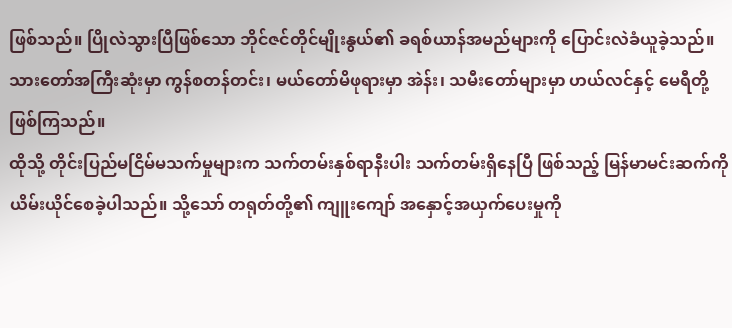ဖြစ်သည်။ ပြိုလဲသွားပြီဖြစ်သော ဘိုင်ဇင်တိုင်မျိုးနွယ်၏ ခရစ်ယာန်အမည်များကို ပြောင်းလဲခံယူခဲ့သည်။ သားတော်အကြီးဆုံးမှာ ကွန်စတန်တင်း၊ မယ်တော်မိဖုရားမှာ အဲန်း၊ သမီးတော်များမှာ ဟယ်လင်နှင့် မေရီတို့ ဖြစ်ကြသည်။
ထိုသို့ တိုင်းပြည်မငြိမ်မသက်မှုများက သက်တမ်းနှစ်ရာနီးပါး သက်တမ်းရှိနေပြီ ဖြစ်သည့် မြန်မာမင်းဆက်ကို ယိမ်းယိုင်စေခဲ့ပါသည်။ သို့သော် တရုတ်တို့၏ ကျူးကျော် အနှောင့်အယှက်ပေးမှုကို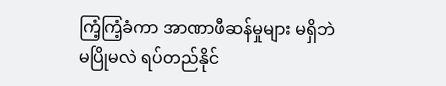ကြံ့ကြံ့ခံကာ အာဏာဖီဆန်မှုများ မရှိဘဲ မပြိုမလဲ ရပ်တည်နိုင်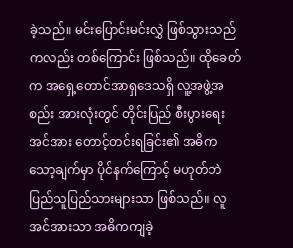ခဲ့သည်။ မင်းပြောင်းမင်းလွှဲ ဖြစ်သွားသည်ကလည်း တစ်ကြောင်း ဖြစ်သည်။ ထိုခေတ်က အရှေ့တောင်အာရှဒေသရှိ လူ့အဖွဲ့အစည်း အားလုံးတွင် တိုင်းပြည် စီးပွားရေးအင်အား တောင့်တင်းရခြင်း၏ အဓိကသော့ချက်မှာ ပိုင်နက်ကြောင့် မဟုတ်ဘဲ ပြည်သူပြည်သားများသာ ဖြစ်သည်။ လူအင်အားသာ အဓိကကျခဲ့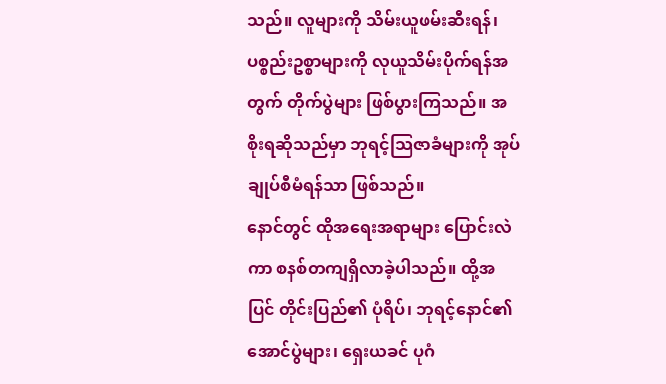သည်။ လူများကို သိမ်းယူဖမ်းဆီးရန်၊ ပစ္စည်းဥစ္စာများကို လုယူသိမ်းပိုက်ရန်အတွက် တိုက်ပွဲများ ဖြစ်ပွားကြသည်။ အစိုးရဆိုသည်မှာ ဘုရင့်သြဇာခံများကို အုပ်ချုပ်စီမံရန်သာ ဖြစ်သည်။
နောင်တွင် ထိုအရေးအရာများ ပြောင်းလဲကာ စနစ်တကျရှိလာခဲ့ပါသည်။ ထို့အပြင် တိုင်းပြည်၏ ပုံရိပ်၊ ဘုရင့်နောင်၏ အောင်ပွဲများ၊ ရှေးယခင် ပုဂံ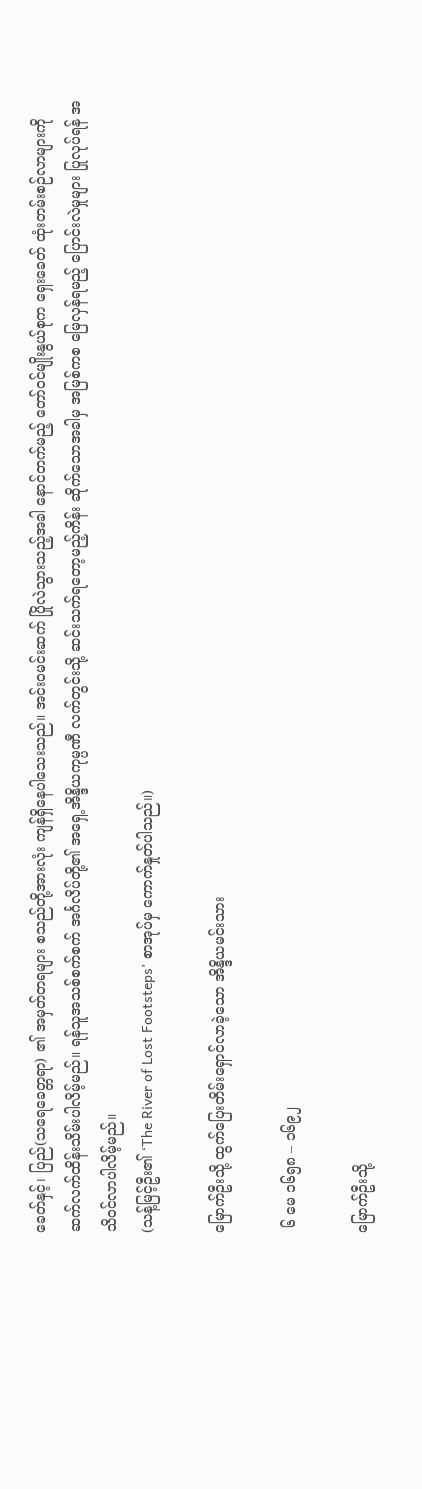ခေတ်နှင့်၊ ပြည်(သရေခေတ္တရာ) ၏ အမှတ်တရများ စသည်တို့အားလုံး ကျန်ရှိနေပါသေးသည်။ အင်းဝမင်းဆက် ပြိုလဲသွားသည့်အခါ နောင်တက်မည့် တော်ဝင်မျိုးနွယ်စုက ရှေးခေတ် ထုံးတမ်းစဉ်လာများကို ဆက်လက်ထိန်းသိမ်းပါလိမ့်မည်။ ရန်သူအသစ်စက်စက် အင်္ဂလိပ်တို့၏ အရှေ့အိန္ဒိယကုမ္ပဏီ လက်တွင်းသို့ ဆင်းသက်ရတော့မည့်ကိန်း ဆိုက်သောအခါမှ အမြစ်ကစ မြေလှန်ရမည့် ပြောင်းလဲမှုများ ပြုလုပ်ရန် အသိဝင်လာပါလိမ့်မည်။
(သန့်မြင့်ဦး၏ ‘The River of Lost Footsteps’ စာအုပ်မှ ကောက်နှုတ်ပါသည်။)

မြောက်ဦးသို့ ထွက်ပြေးတိမ်းရှောင်လာခဲ့သော အိန္ဒိယမင်းသား

 ၆ မေ ၁၆၅၈ – ၁၆၉၂

မြောက်ဦးသို့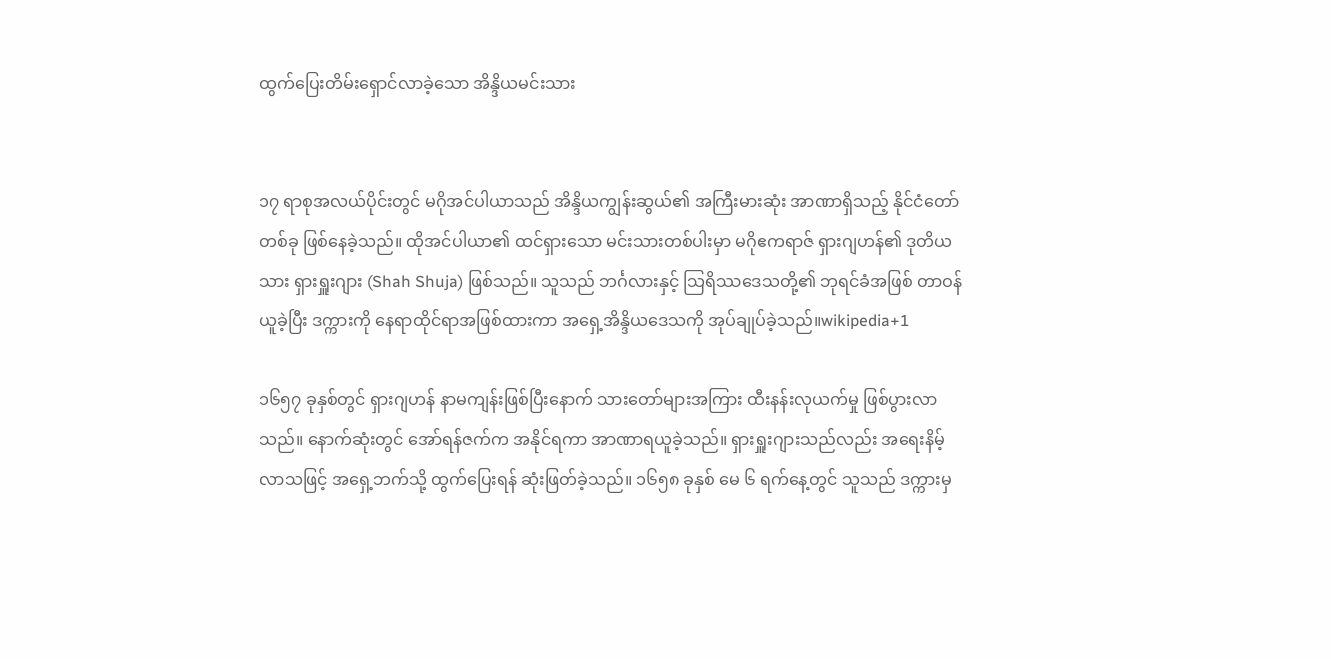ထွက်ပြေးတိမ်းရှောင်လာခဲ့သော အိန္ဒိယမင်းသား


၁၇ ရာစုအလယ်ပိုင်းတွင် မဂိုအင်ပါယာသည် အိန္ဒိယကျွန်းဆွယ်၏ အကြီးမားဆုံး အာဏာရှိသည့် နိုင်ငံတော်တစ်ခု ဖြစ်နေခဲ့သည်။ ထိုအင်ပါယာ၏ ထင်ရှားသော မင်းသားတစ်ပါးမှာ မဂိုဧကရာဇ် ရှားဂျဟန်၏ ဒုတိယသား ရှားရှူးဂျား (Shah Shuja) ဖြစ်သည်။ သူသည် ဘင်္ဂလားနှင့် သြရိဿဒေသတို့၏ ဘုရင်ခံအဖြစ် တာဝန်ယူခဲ့ပြီး ဒက္ကားကို နေရာထိုင်ရာအဖြစ်ထားကာ အရှေ့အိန္ဒိယဒေသကို အုပ်ချုပ်ခဲ့သည်။wikipedia+1

၁၆၅၇ ခုနှစ်တွင် ရှားဂျဟန် နာမကျန်းဖြစ်ပြီးနောက် သားတော်များအကြား ထီးနန်းလုယက်မှု ဖြစ်ပွားလာသည်။ နောက်ဆုံးတွင် အော်ရန်ဇက်က အနိုင်ရကာ အာဏာရယူခဲ့သည်။ ရှားရှူးဂျားသည်လည်း အရေးနိမ့်လာသဖြင့် အရှေ့ဘက်သို့ ထွက်ပြေးရန် ဆုံးဖြတ်ခဲ့သည်။ ၁၆၅၈ ခုနှစ် မေ ၆ ရက်နေ့တွင် သူသည် ဒက္ကားမှ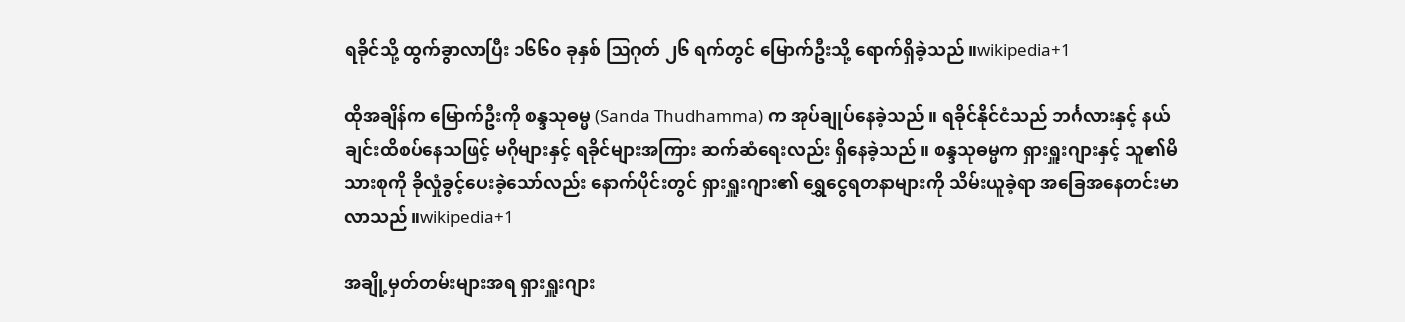ရခိုင်သို့ ထွက်ခွာလာပြီး ၁၆၆၀ ခုနှစ် ဩဂုတ် ၂၆ ရက်တွင် မြောက်ဦးသို့ ရောက်ရှိခဲ့သည်။wikipedia+1

ထိုအချိန်က မြောက်ဦးကို စန္ဒသုဓမ္မ (Sanda Thudhamma) က အုပ်ချုပ်နေခဲ့သည်။ ရခိုင်နိုင်ငံသည် ဘင်္ဂလားနှင့် နယ်ချင်းထိစပ်နေသဖြင့် မဂိုများနှင့် ရခိုင်များအကြား ဆက်ဆံရေးလည်း ရှိနေခဲ့သည်။ စန္ဒသုဓမ္မက ရှားရှူးဂျားနှင့် သူ၏မိသားစုကို ခိုလှုံခွင့်ပေးခဲ့သော်လည်း နောက်ပိုင်းတွင် ရှားရှူးဂျား၏ ရွှေငွေရတနာများကို သိမ်းယူခဲ့ရာ အခြေအနေတင်းမာလာသည်။wikipedia+1

အချို့မှတ်တမ်းများအရ ရှားရှူးဂျား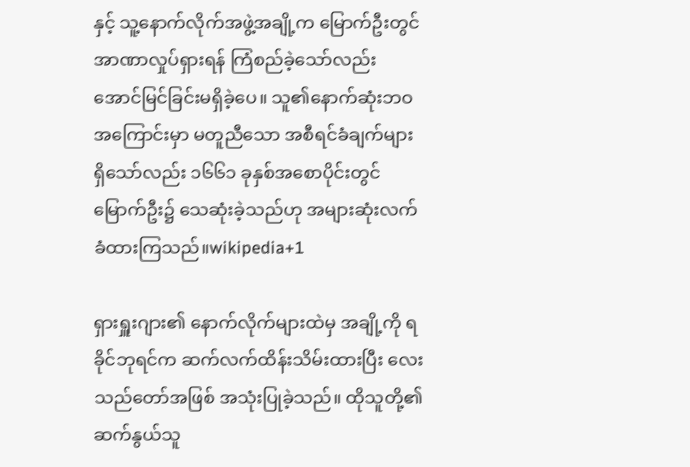နှင့် သူ့နောက်လိုက်အဖွဲ့အချို့က မြောက်ဦးတွင် အာဏာလှုပ်ရှားရန် ကြံစည်ခဲ့သော်လည်း အောင်မြင်ခြင်းမရှိခဲ့ပေ။ သူ၏နောက်ဆုံးဘဝအကြောင်းမှာ မတူညီသော အစီရင်ခံချက်များ ရှိသော်လည်း ၁၆၆၁ ခုနှစ်အစောပိုင်းတွင် မြောက်ဦး၌ သေဆုံးခဲ့သည်ဟု အများဆုံးလက်ခံထားကြသည်။wikipedia+1

ရှားရှူးဂျား၏ နောက်လိုက်များထဲမှ အချို့ကို ရခိုင်ဘုရင်က ဆက်လက်ထိန်းသိမ်းထားပြီး လေးသည်တော်အဖြစ် အသုံးပြုခဲ့သည်။ ထိုသူတို့၏ ဆက်နွယ်သူ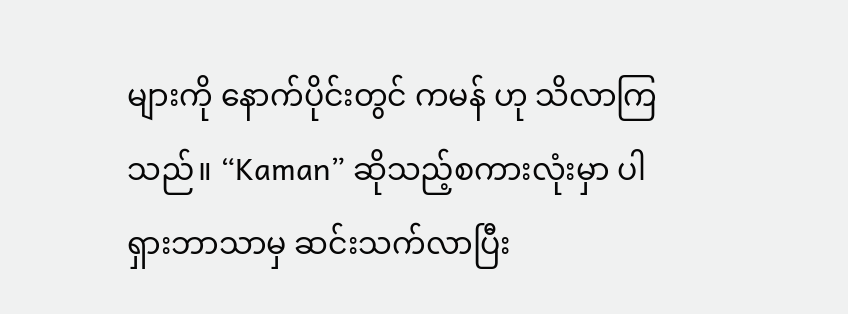များကို နောက်ပိုင်းတွင် ကမန် ဟု သိလာကြသည်။ “Kaman” ဆိုသည့်စကားလုံးမှာ ပါရှားဘာသာမှ ဆင်းသက်လာပြီး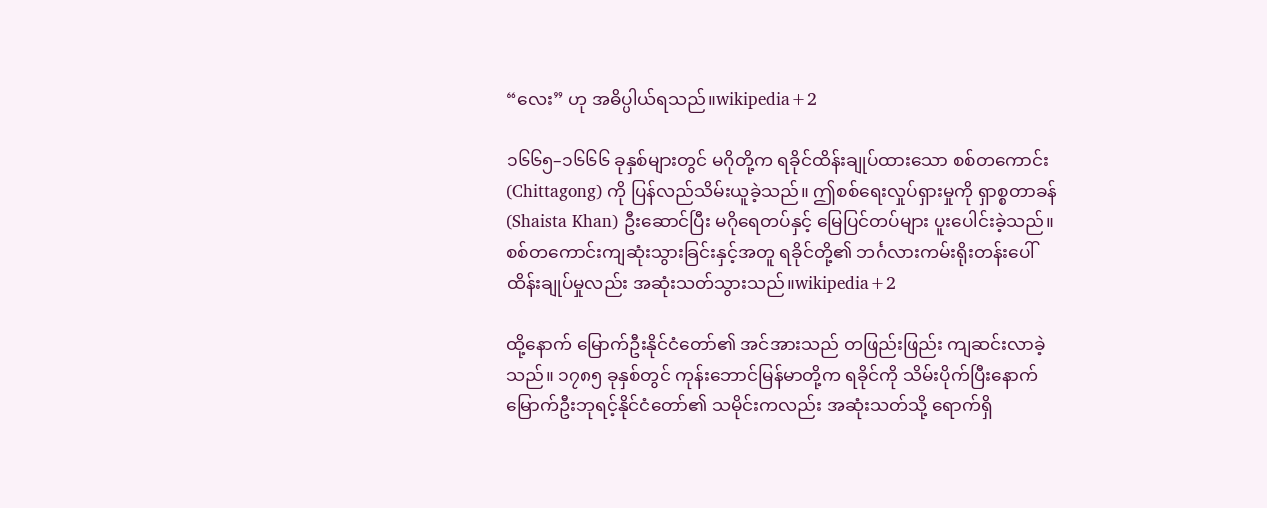“လေး” ဟု အဓိပ္ပါယ်ရသည်။wikipedia+2

၁၆၆၅–၁၆၆၆ ခုနှစ်များတွင် မဂိုတို့က ရခိုင်ထိန်းချုပ်ထားသော စစ်တကောင်း (Chittagong) ကို ပြန်လည်သိမ်းယူခဲ့သည်။ ဤစစ်ရေးလှုပ်ရှားမှုကို ရှာစ္စတာခန် (Shaista Khan) ဦးဆောင်ပြီး မဂိုရေတပ်နှင့် မြေပြင်တပ်များ ပူးပေါင်းခဲ့သည်။ စစ်တကောင်းကျဆုံးသွားခြင်းနှင့်အတူ ရခိုင်တို့၏ ဘင်္ဂလားကမ်းရိုးတန်းပေါ် ထိန်းချုပ်မှုလည်း အဆုံးသတ်သွားသည်။wikipedia+2

ထို့နောက် မြောက်ဦးနိုင်ငံတော်၏ အင်အားသည် တဖြည်းဖြည်း ကျဆင်းလာခဲ့သည်။ ၁၇၈၅ ခုနှစ်တွင် ကုန်းဘောင်မြန်မာတို့က ရခိုင်ကို သိမ်းပိုက်ပြီးနောက် မြောက်ဦးဘုရင့်နိုင်ငံတော်၏ သမိုင်းကလည်း အဆုံးသတ်သို့ ရောက်ရှိ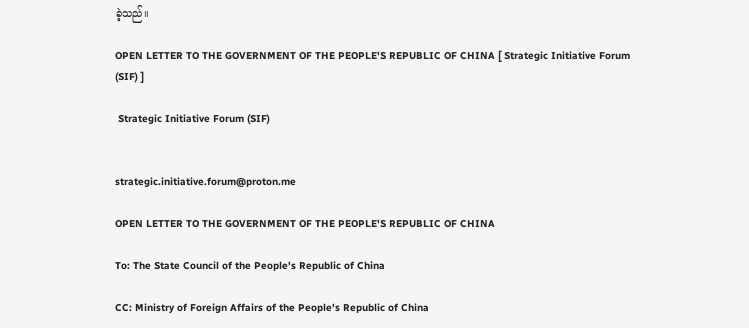ခဲ့သည်။

OPEN LETTER TO THE GOVERNMENT OF THE PEOPLE'S REPUBLIC OF CHINA [ Strategic Initiative Forum (SIF) ]

 Strategic Initiative Forum (SIF)


strategic.initiative.forum@proton.me

OPEN LETTER TO THE GOVERNMENT OF THE PEOPLE'S REPUBLIC OF CHINA

To: The State Council of the People's Republic of China

CC: Ministry of Foreign Affairs of the People's Republic of China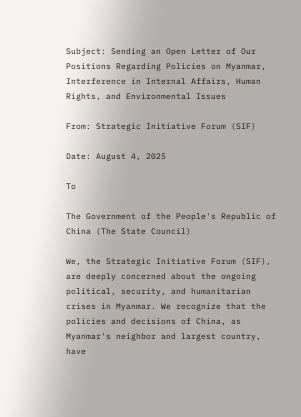Subject: Sending an Open Letter of Our Positions Regarding Policies on Myanmar, Interference in Internal Affairs, Human Rights, and Environmental Issues

From: Strategic Initiative Forum (SIF)

Date: August 4, 2025

To

The Government of the People's Republic of China (The State Council)

We, the Strategic Initiative Forum (SIF), are deeply concerned about the ongoing political, security, and humanitarian crises in Myanmar. We recognize that the policies and decisions of China, as Myanmar's neighbor and largest country, have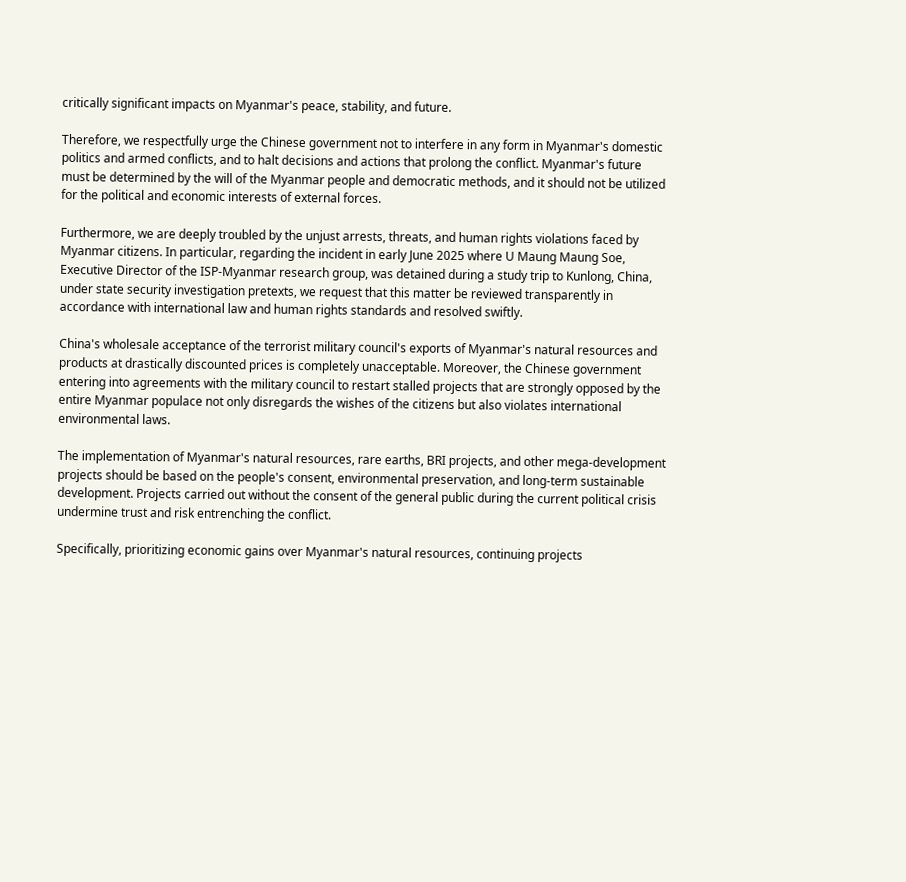critically significant impacts on Myanmar's peace, stability, and future.

Therefore, we respectfully urge the Chinese government not to interfere in any form in Myanmar's domestic politics and armed conflicts, and to halt decisions and actions that prolong the conflict. Myanmar's future must be determined by the will of the Myanmar people and democratic methods, and it should not be utilized for the political and economic interests of external forces.

Furthermore, we are deeply troubled by the unjust arrests, threats, and human rights violations faced by Myanmar citizens. In particular, regarding the incident in early June 2025 where U Maung Maung Soe, Executive Director of the ISP-Myanmar research group, was detained during a study trip to Kunlong, China, under state security investigation pretexts, we request that this matter be reviewed transparently in accordance with international law and human rights standards and resolved swiftly.

China's wholesale acceptance of the terrorist military council's exports of Myanmar's natural resources and products at drastically discounted prices is completely unacceptable. Moreover, the Chinese government entering into agreements with the military council to restart stalled projects that are strongly opposed by the entire Myanmar populace not only disregards the wishes of the citizens but also violates international environmental laws.

The implementation of Myanmar's natural resources, rare earths, BRI projects, and other mega-development projects should be based on the people's consent, environmental preservation, and long-term sustainable development. Projects carried out without the consent of the general public during the current political crisis undermine trust and risk entrenching the conflict.

Specifically, prioritizing economic gains over Myanmar's natural resources, continuing projects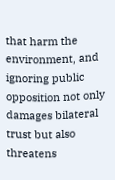that harm the environment, and ignoring public opposition not only damages bilateral trust but also threatens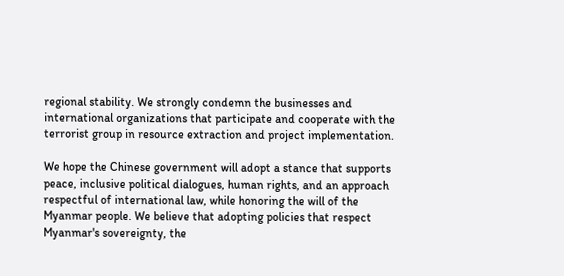regional stability. We strongly condemn the businesses and international organizations that participate and cooperate with the terrorist group in resource extraction and project implementation.

We hope the Chinese government will adopt a stance that supports peace, inclusive political dialogues, human rights, and an approach respectful of international law, while honoring the will of the Myanmar people. We believe that adopting policies that respect Myanmar's sovereignty, the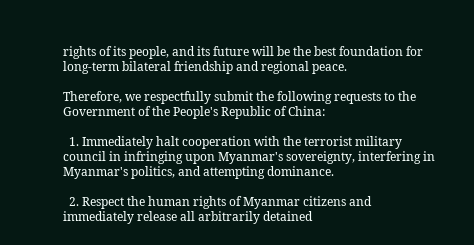rights of its people, and its future will be the best foundation for long-term bilateral friendship and regional peace.

Therefore, we respectfully submit the following requests to the Government of the People's Republic of China:

  1. Immediately halt cooperation with the terrorist military council in infringing upon Myanmar's sovereignty, interfering in Myanmar's politics, and attempting dominance.

  2. Respect the human rights of Myanmar citizens and immediately release all arbitrarily detained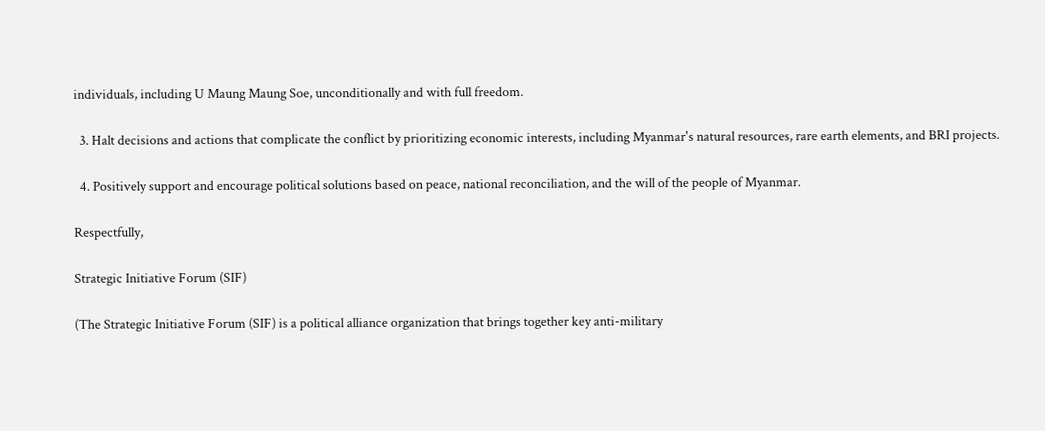individuals, including U Maung Maung Soe, unconditionally and with full freedom.

  3. Halt decisions and actions that complicate the conflict by prioritizing economic interests, including Myanmar's natural resources, rare earth elements, and BRI projects.

  4. Positively support and encourage political solutions based on peace, national reconciliation, and the will of the people of Myanmar.

Respectfully,

Strategic Initiative Forum (SIF)

(The Strategic Initiative Forum (SIF) is a political alliance organization that brings together key anti-military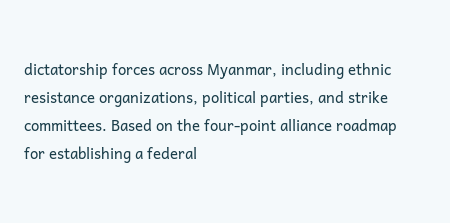dictatorship forces across Myanmar, including ethnic resistance organizations, political parties, and strike committees. Based on the four-point alliance roadmap for establishing a federal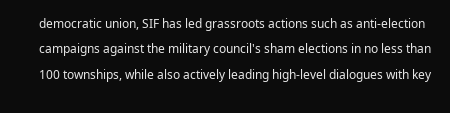democratic union, SIF has led grassroots actions such as anti-election campaigns against the military council's sham elections in no less than 100 townships, while also actively leading high-level dialogues with key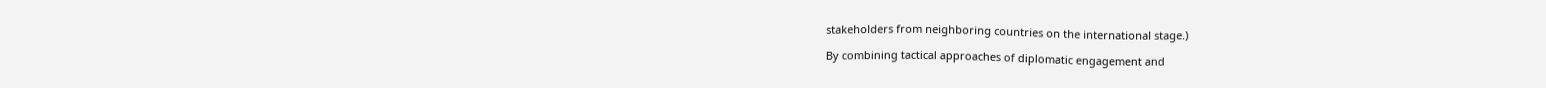stakeholders from neighboring countries on the international stage.)

By combining tactical approaches of diplomatic engagement and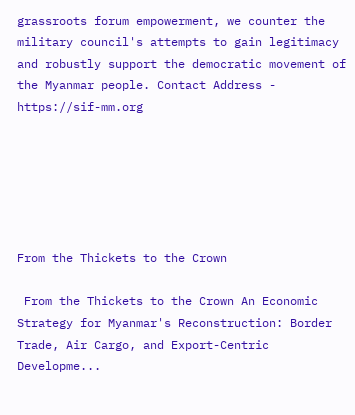grassroots forum empowerment, we counter the military council's attempts to gain legitimacy and robustly support the democratic movement of the Myanmar people. Contact Address - https://sif-mm.org






From the Thickets to the Crown

 From the Thickets to the Crown An Economic Strategy for Myanmar's Reconstruction: Border Trade, Air Cargo, and Export-Centric Developme...